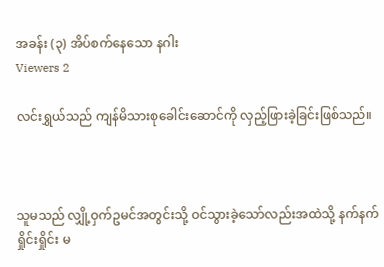အခန်း (၃) အိပ်စက်နေသော နဂါး
Viewers 2

လင်းရွှယ်သည် ကျန်မိသားစုခေါင်းဆောင်ကို လှည့်ဖြားခဲ့ခြင်းဖြစ်သည်။



သူမသည် လျှို့ဝှက်ဥမင်အတွင်းသို့ ဝင်သွားခဲ့သော်လည်းအထဲသို့ နက်နက်ရှိုင်းရှိုင်း မ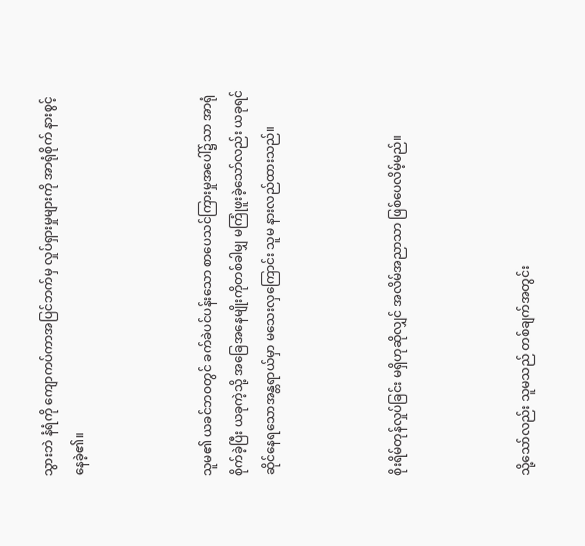သွားဘဲ နံရံကို ကျောကပ်ကာအပြင်ဘက်မှ လှုပ်ရှားမှုများကို အာရုံစိုက် နားစွင့်နေခဲ့၏။



သူမ၏ ယခင်ဘဝတွင် ခက်ခဲပင်ပန်းသော စာပေသင်ကြားမှုအပေါ်၌သာ အာရုံစိုက်ခဲ့ပြီး ယခုကဲ့သို့ အခြေအနေမျိုးကိုတစ်ခါမျှ မကြုံဖူးခဲ့သော်လည်း ယခုရင်ဆိုင်နေရသောအန္တရာယ်မှာ မသေးလှကြောင်း သူမ နားလည်ထားသည်။



စိုးရိမ်တုန်လှုပ်ခြင်း မရှိဟုဆိုလျှင် အလိမ်အညာသာ ဖြစ်ပေလိမ့်မည်။



သို့သော်လည်း သူမသည် တစ်ချက်အတွင်း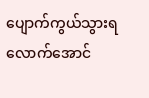ပျောက်ကွယ်သွားရလောက်အောင်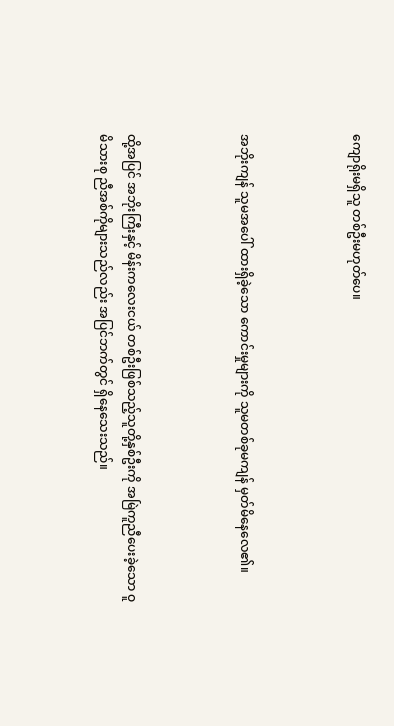ကျောရိုးမရှိသူ တစ်ဦးမဟုတ်ပေ။



အဘိုးကျန် သူမအပေါ် ထားရှိခဲ့သော ကောင်းမှုများကို သူမတစ်ခုမကျန် မှတ်မိနေလေ၏။



ထို့အပြင် အဘိုးကြီးနှင့် မိန်းကလေးငယ် တစ်ဦးဖြစ်သည့်သူတို့နှစ်ဦးကို အမြဲကူညီပေးခဲ့သော ဝူမိသားစု ညီအစ်ကိုများသည်လည်း အပြင်ဘက်တွင် ရှိနေသေးသည်။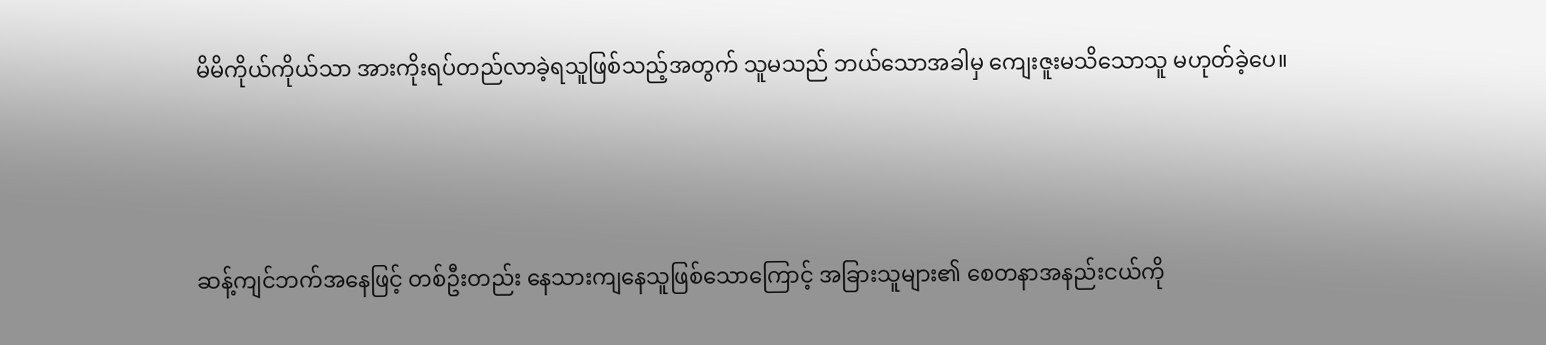မိမိကိုယ်ကိုယ်သာ အားကိုးရပ်တည်လာခဲ့ရသူဖြစ်သည့်အတွက် သူမသည် ဘယ်သောအခါမှ ကျေးဇူးမသိသောသူ မဟုတ်ခဲ့ပေ။



ဆန့်ကျင်ဘက်အနေဖြင့် တစ်ဦးတည်း နေသားကျနေသူဖြစ်သောကြောင့် အခြားသူများ၏ စေတနာအနည်းငယ်ကို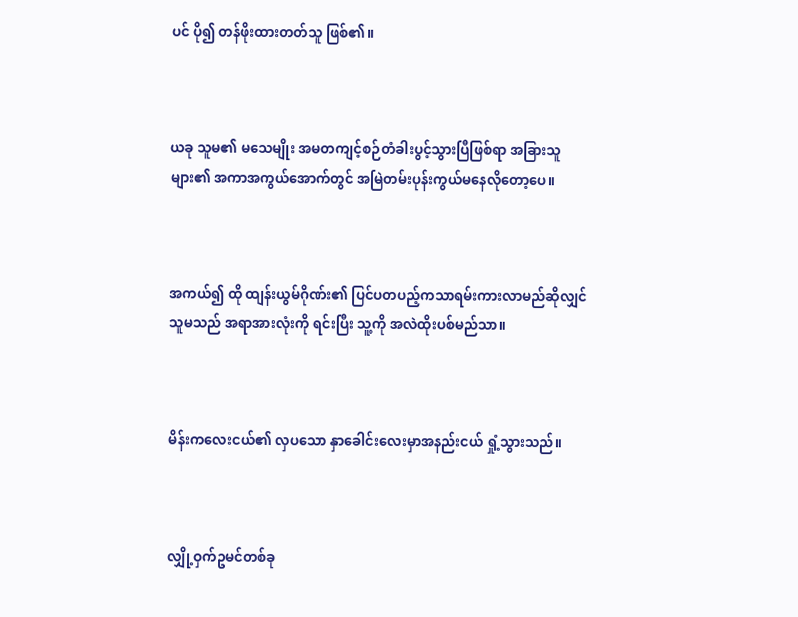ပင် ပို၍ တန်ဖိုးထားတတ်သူ ဖြစ်၏။



ယခု သူမ၏ မသေမျိုး အမတကျင့်စဉ်တံခါးပွင့်သွားပြီဖြစ်ရာ အခြားသူများ၏ အကာအကွယ်အောက်တွင် အမြဲတမ်းပုန်းကွယ်မနေလိုတော့ပေ။



အကယ်၍ ထို ထျန်းယွမ်ဂိုဏ်း၏ ပြင်ပတပည့်ကသာရမ်းကားလာမည်ဆိုလျှင် သူမသည် အရာအားလုံးကို ရင်းပြီး သူ့ကို အလဲထိုးပစ်မည်သာ။



မိန်းကလေးငယ်၏ လှပသော နှာခေါင်းလေးမှာအနည်းငယ် ရှုံ့သွားသည်။



လျှို့ဝှက်ဥမင်တစ်ခု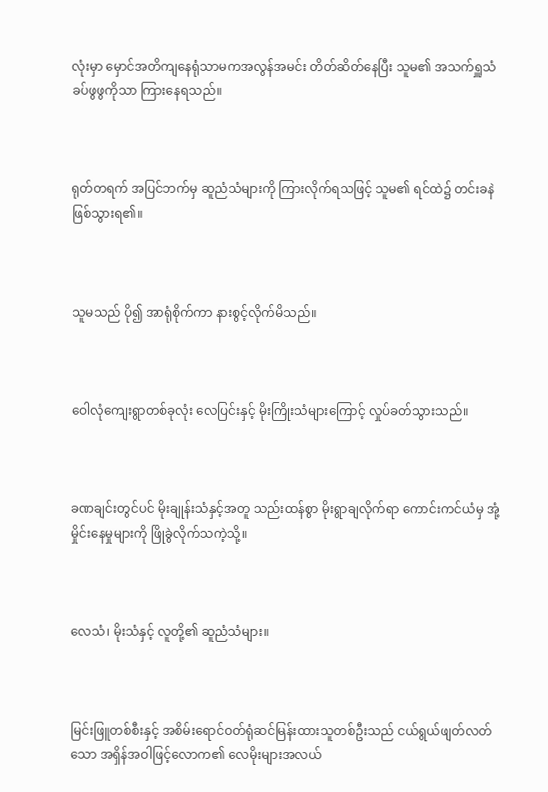လုံးမှာ မှောင်အတိကျနေရုံသာမကအလွန်အမင်း တိတ်ဆိတ်နေပြီး သူမ၏ အသက်ရှူသံ ခပ်ဖွဖွကိုသာ ကြားနေရသည်။



ရုတ်တရက် အပြင်ဘက်မှ ဆူညံသံများကို ကြားလိုက်ရသဖြင့် သူမ၏ ရင်ထဲ၌ တင်းခနဲ ဖြစ်သွားရ၏။



သူမသည် ပို၍ အာရုံစိုက်ကာ နားစွင့်လိုက်မိသည်။



ဝေါလုံကျေးရွာတစ်ခုလုံး လေပြင်းနှင့် မိုးကြိုးသံများကြောင့် လှုပ်ခတ်သွားသည်။



ခဏချင်းတွင်ပင် မိုးချုန်းသံနှင့်အတူ သည်းထန်စွာ မိုးရွာချလိုက်ရာ ကောင်းကင်ယံမှ အုံ့မှိုင်းနေမှုများကို ဖြိုခွဲလိုက်သကဲ့သို့။



လေသံ၊ မိုးသံနှင့် လူတို့၏ ဆူညံသံများ။



မြင်းဖြူတစ်စီးနှင့် အစိမ်းရောင်ဝတ်ရုံဆင်မြန်းထားသူတစ်ဦးသည် ငယ်ရွယ်ဖျတ်လတ်သော အရှိန်အဝါဖြင့်လောက၏ လေမိုးများအလယ်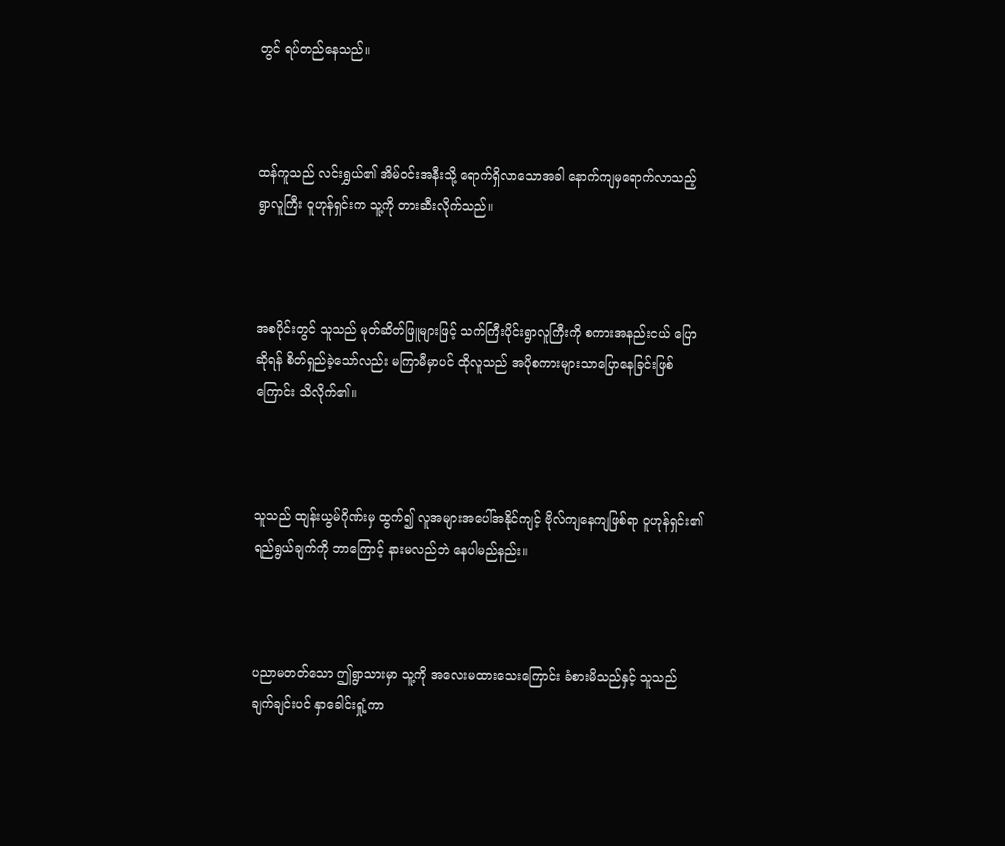တွင် ရပ်တည်နေသည်။



ထန်ကူသည် လင်းရွှယ်၏ အိမ်ဝင်းအနီးသို့ ရောက်ရှိလာသောအခါ နောက်ကျမှရောက်လာသည့် ရွာလူကြီး ဝူဟုန်ရှင်းက သူ့ကို တားဆီးလိုက်သည်။



အစပိုင်းတွင် သူသည် မုတ်ဆိတ်ဖြူများဖြင့် သက်ကြီးပိုင်းရွာလူကြီးကို စကားအနည်းငယ် ပြောဆိုရန် စိတ်ရှည်ခဲ့သော်လည်း မကြာမီမှာပင် ထိုလူသည် အပိုစကားများသာပြောနေခြင်းဖြစ်ကြောင်း သိလိုက်၏။



သူသည် ထျန်းယွမ်ဂိုဏ်းမှ ထွက်၍ လူအများအပေါ်အနိုင်ကျင့် ဗိုလ်ကျနေကျဖြစ်ရာ ဝူဟုန်ရှင်း၏ရည်ရွယ်ချက်ကို ဘာကြောင့် နားမလည်ဘဲ နေပါမည်နည်း။



ပညာမတတ်သော ဤရွာသားမှာ သူ့ကို အလေးမထားသေးကြောင်း ခံစားမိသည်နှင့် သူသည် ချက်ချင်းပင် နှာခေါင်းရှုံ့ကာ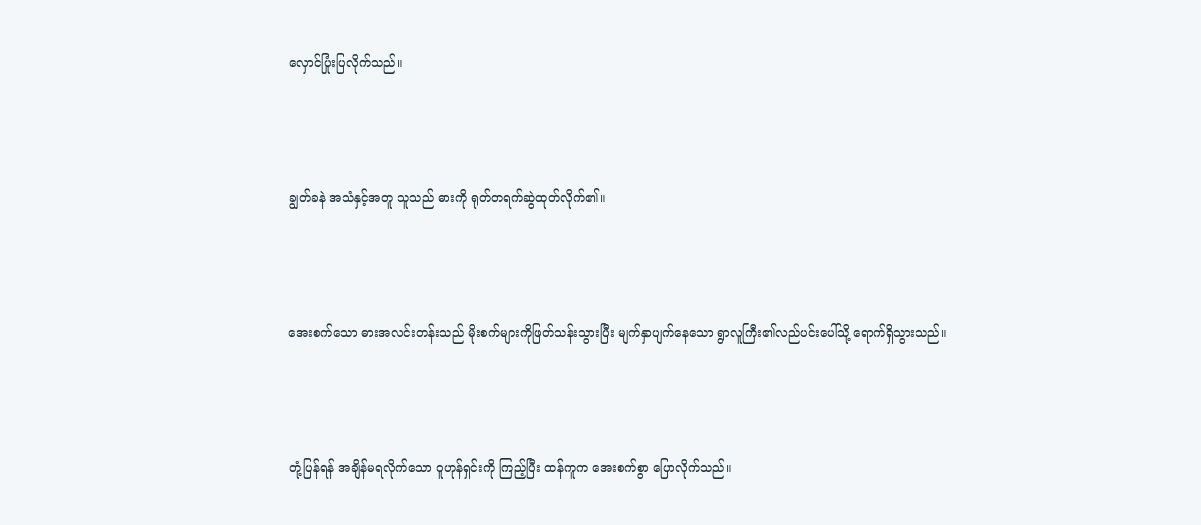လှောင်ပြုံးပြလိုက်သည်။



ချွတ်ခနဲ အသံနှင့်အတူ သူသည် ဓားကို ရုတ်တရက်ဆွဲထုတ်လိုက်၏။



အေးစက်သော ဓားအလင်းတန်းသည် မိုးစက်များကိုဖြတ်သန်းသွားပြီး မျက်နှာပျက်နေသော ရွာလူကြီး၏လည်ပင်းပေါ်သို့ ရောက်ရှိသွားသည်။



တုံ့ပြန်ရန် အချိန်မရလိုက်သော ဝူဟုန်ရှင်းကို ကြည့်ပြီး ထန်ကူက အေးစက်စွာ ပြောလိုက်သည်။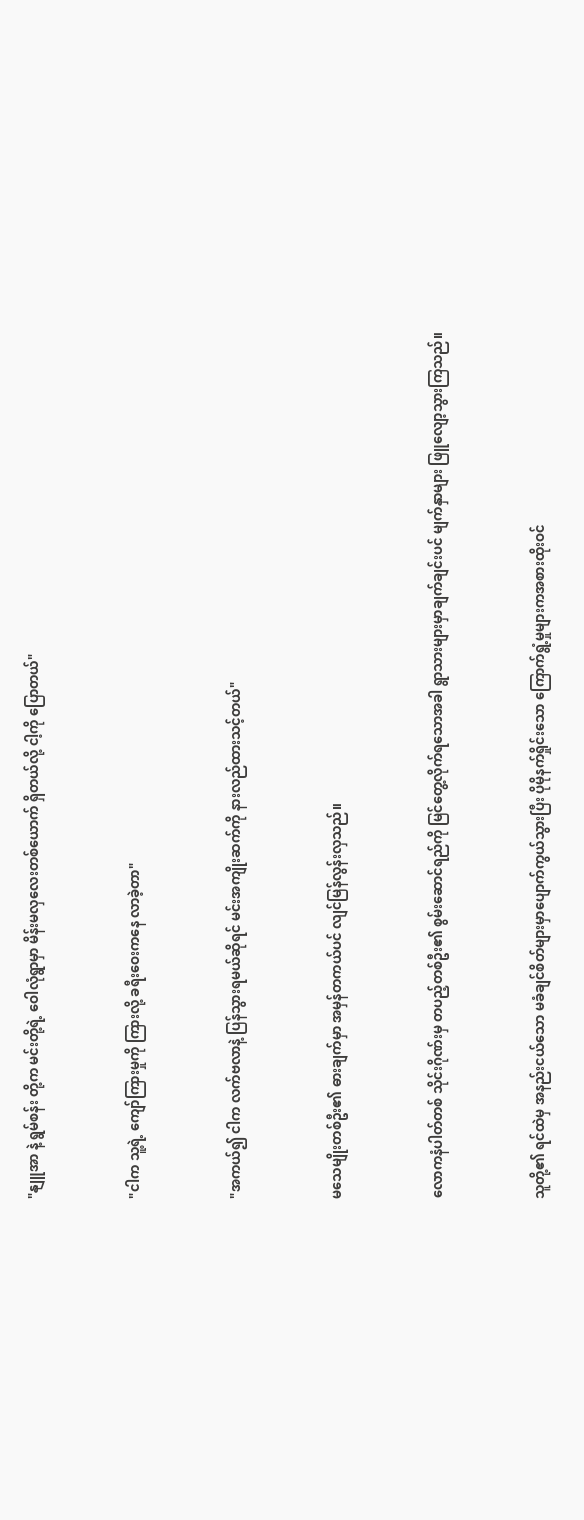"နျူအာ နဲ့ ရွမ်စန်း တို့က မင်းတို့ရဲ့ ဝေါလုံရွာမှာ မိန်းမလှလေးတစ်ယောက် ရှိတယ်လို့ ငါ့ကို ပြောတယ်"



"ငါက သူ့ရဲ့ ကျော်ကြားမှုကို ကြားလို့ ခရီးဝေးကနေ လာခဲ့တာ"



"အကယ်၍ ငါက လက်ဗလာနဲ့ ပြန်သွားရမယ်ဆိုရင် မင်းအကျိုးဆက်ကို နားလည်ထားသင့်တယ်"



မသေမျိုးတစ်ဦး၏ ဓားချက်မှာ အမှန်တကယ်ပင် လျင်မြန်လွန်းလှသည်။



လောကနံပါတ်တစ် သိုင်းဂိုဏ်းမှ တပည့်တစ်ဦး၏ စွမ်းဆောင်ရည်ကို မြင်တွေ့လိုက်ရသောအခါ ရွာသားများမှာချက်ချင်းပင် မျက်နှာများ ဖြူလျော့သွားကြသည်။



သူတို့၏ ရင်ထဲမှ အနည်းငယ်သော မခံချင်စိတ်များမှာပျောက်ကွယ်သွားပြီး ပိုမိုနက်ရှိုင်းသော ကြောက်ရွံ့မှုများကအစားထိုးဝင်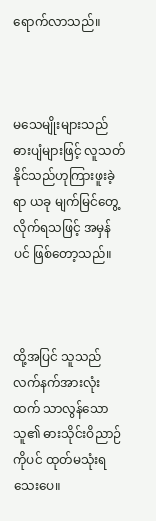ရောက်လာသည်။



မသေမျိုးများသည် ဓားပျံများဖြင့် လူသတ်နိုင်သည်ဟုကြားဖူးခဲ့ရာ ယခု မျက်မြင်တွေ့လိုက်ရသဖြင့် အမှန်ပင် ဖြစ်တော့သည်။



ထို့အပြင် သူသည် လက်နက်အားလုံးထက် သာလွန်သောသူ၏ ဓားသိုင်းဝိညာဉ် ကိုပင် ထုတ်မသုံးရသေးပေ။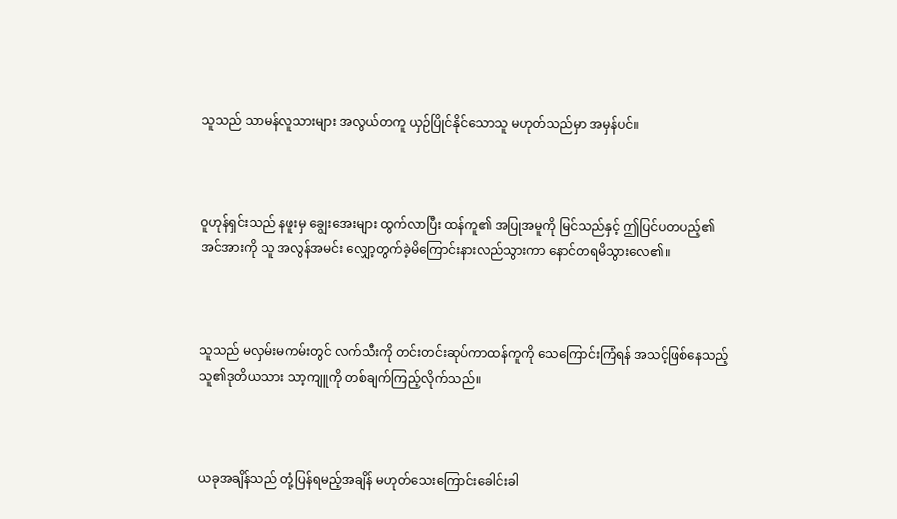သူသည် သာမန်လူသားများ အလွယ်တကူ ယှဉ်ပြိုင်နိုင်သောသူ မဟုတ်သည်မှာ အမှန်ပင်။



ဝူဟုန်ရှင်းသည် နဖူးမှ ချွေးအေးများ ထွက်လာပြီး ထန်ကူ၏ အပြုအမူကို မြင်သည်နှင့် ဤပြင်ပတပည့်၏အင်အားကို သူ အလွန်အမင်း လျှော့တွက်ခဲ့မိကြောင်းနားလည်သွားကာ နောင်တရမိသွားလေ၏။



သူသည် မလှမ်းမကမ်းတွင် လက်သီးကို တင်းတင်းဆုပ်ကာထန်ကူကို သေကြောင်းကြံရန် အသင့်ဖြစ်နေသည့် သူ၏ဒုတိယသား သာ့ကျူကို တစ်ချက်ကြည့်လိုက်သည်။



ယခုအချိန်သည် တုံ့ပြန်ရမည့်အချိန် မဟုတ်သေးကြောင်းခေါင်းခါ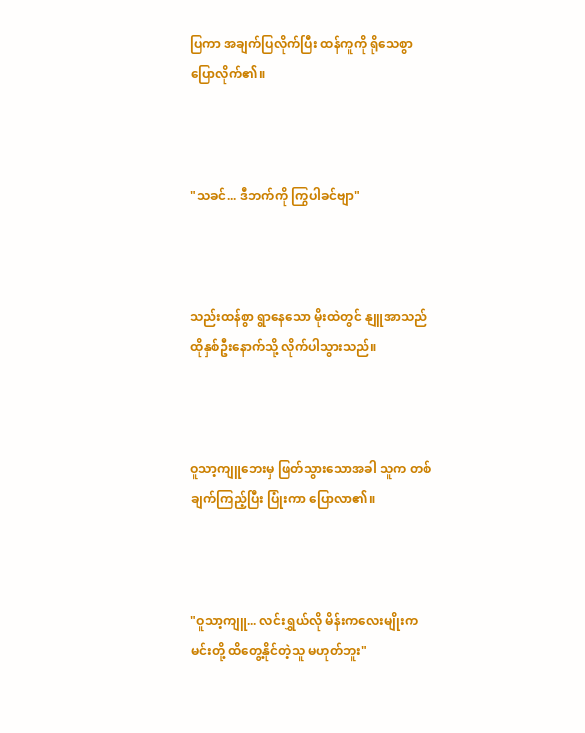ပြကာ အချက်ပြလိုက်ပြီး ထန်ကူကို ရိုသေစွာ ပြောလိုက်၏။



"သခင်... ဒီဘက်ကို ကြွပါခင်ဗျာ"



သည်းထန်စွာ ရွာနေသော မိုးထဲတွင် နျူအာသည် ထိုနှစ်ဦးနောက်သို့ လိုက်ပါသွားသည်။



ဝူသာ့ကျူဘေးမှ ဖြတ်သွားသောအခါ သူက တစ်ချက်ကြည့်ပြီး ပြုံးကာ ပြောလာ၏။



"ဝူသာ့ကျူ... လင်းရွှယ်လို မိန်းကလေးမျိုးက မင်းတို့ ထိတွေ့နိုင်တဲ့သူ မဟုတ်ဘူး"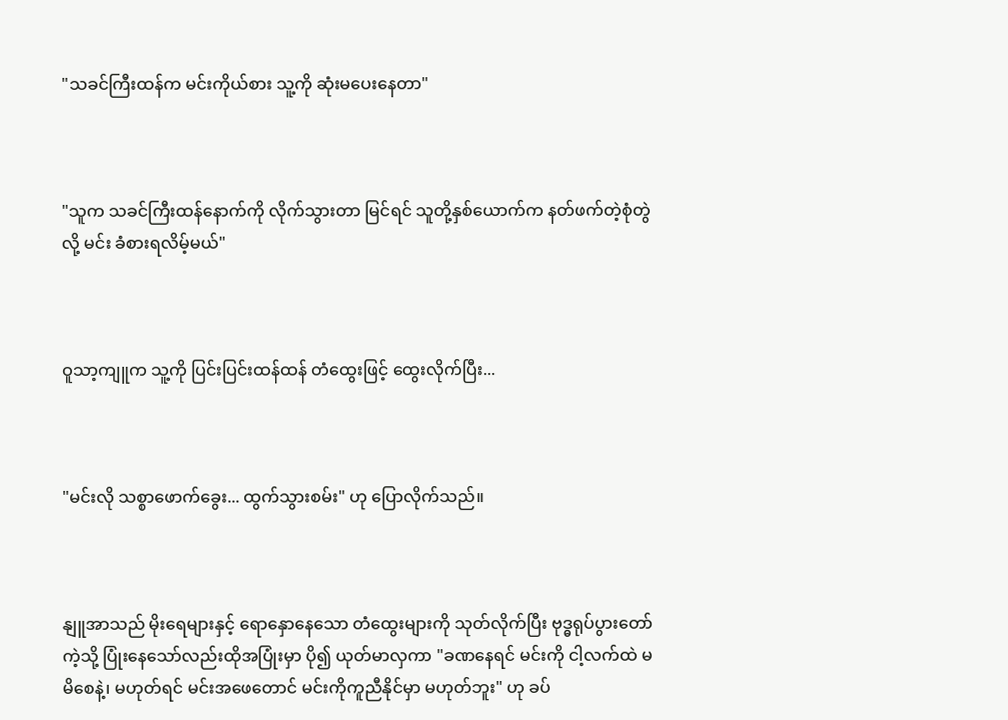"သခင်ကြီးထန်က မင်းကိုယ်စား သူ့ကို ဆုံးမပေးနေတာ"



"သူက သခင်ကြီးထန်နောက်ကို လိုက်သွားတာ မြင်ရင် သူတို့နှစ်ယောက်က နတ်ဖက်တဲ့စုံတွဲလို့ မင်း ခံစားရလိမ့်မယ်"



ဝူသာ့ကျူက သူ့ကို ပြင်းပြင်းထန်ထန် တံထွေးဖြင့် ထွေးလိုက်ပြီး...



"မင်းလို သစ္စာဖောက်ခွေး... ထွက်သွားစမ်း" ဟု ပြောလိုက်သည်။



နျူအာသည် မိုးရေများနှင့် ရောနှောနေသော တံထွေးများကို သုတ်လိုက်ပြီး ဗုဒ္ဓရုပ်ပွားတော်ကဲ့သို့ ပြုံးနေသော်လည်းထိုအပြုံးမှာ ပို၍ ယုတ်မာလှကာ "ခဏနေရင် မင်းကို ငါ့လက်ထဲ မမိစေနဲ့၊ မဟုတ်ရင် မင်းအဖေတောင် မင်းကိုကူညီနိုင်မှာ မဟုတ်ဘူး" ဟု ခပ်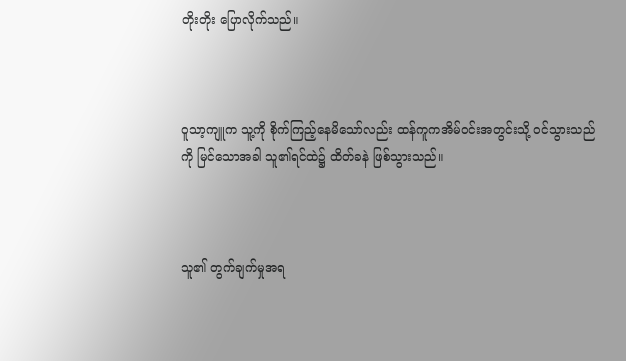တိုးတိုး ပြောလိုက်သည်။



ဝူသာ့ကျူက သူ့ကို စိုက်ကြည့်နေမိသော်လည်း ထန်ကူကအိမ်ဝင်းအတွင်းသို့ ဝင်သွားသည်ကို မြင်သောအခါ သူ၏ရင်ထဲ၌ ထိတ်ခနဲ ဖြစ်သွားသည်။



သူ၏ တွက်ချက်မှုအရ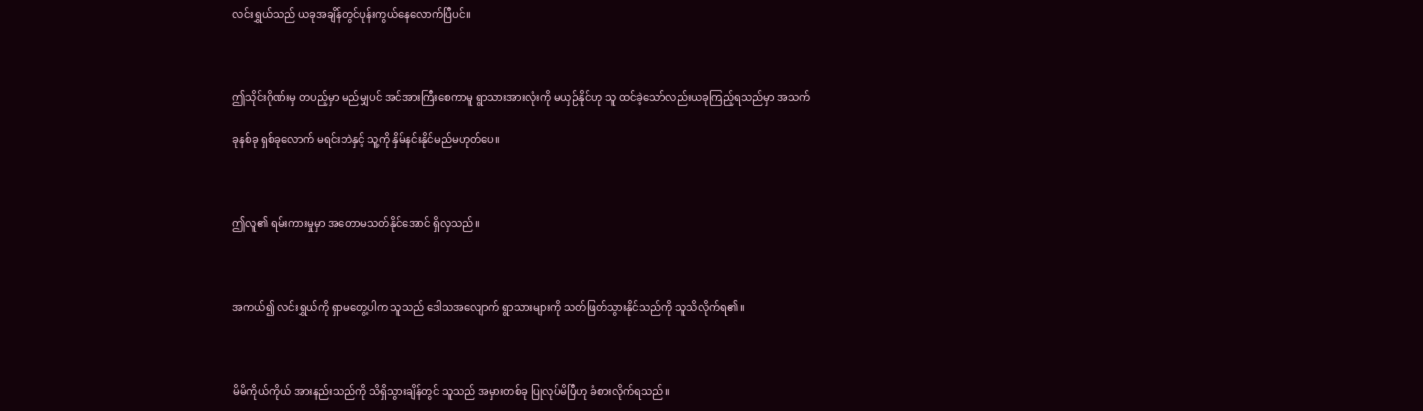လင်းရွှယ်သည် ယခုအချိန်တွင်ပုန်းကွယ်နေလောက်ပြီပင်။



ဤသိုင်းဂိုဏ်းမှ တပည့်မှာ မည်မျှပင် အင်အားကြီးစေကာမူ ရွာသားအားလုံးကို မယှဉ်နိုင်ဟု သူ ထင်ခဲ့သော်လည်းယခုကြည့်ရသည်မှာ အသက်

ခုနစ်ခု ရှစ်ခုလောက် မရင်းဘဲနှင့် သူ့ကို နှိမ်နင်းနိုင်မည်မဟုတ်ပေ။



ဤလူ၏ ရမ်းကားမှုမှာ အတောမသတ်နိုင်အောင် ရှိလှသည်။



အကယ်၍ လင်းရွှယ်ကို ရှာမတွေ့ပါက သူသည် ဒေါသအလျောက် ရွာသားများကို သတ်ဖြတ်သွားနိုင်သည်ကို သူသိလိုက်ရ၏။



မိမိကိုယ်ကိုယ် အားနည်းသည်ကို သိရှိသွားချိန်တွင် သူသည် အမှားတစ်ခု ပြုလုပ်မိပြီဟု ခံစားလိုက်ရသည်။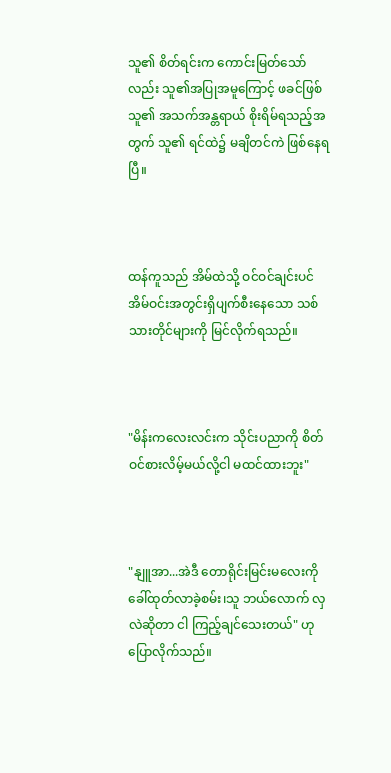သူ၏ စိတ်ရင်းက ကောင်းမြတ်သော်လည်း သူ၏အပြုအမူကြောင့် ဖခင်ဖြစ်သူ၏ အသက်အန္တရာယ် စိုးရိမ်ရသည့်အတွက် သူ၏ ရင်ထဲ၌ မချိတင်ကဲ ဖြစ်နေရပြီ။



ထန်ကူသည် အိမ်ထဲသို့ ဝင်ဝင်ချင်းပင် အိမ်ဝင်းအတွင်းရှိပျက်စီးနေသော သစ်သားတိုင်များကို မြင်လိုက်ရသည်။



"မိန်းကလေးလင်းက သိုင်းပညာကို စိတ်ဝင်စားလိမ့်မယ်လို့ငါ မထင်ထားဘူး"



"နျူအာ...အဲဒီ တောရိုင်းမြင်းမလေးကို ခေါ်ထုတ်လာခဲ့စမ်း၊သူ ဘယ်လောက် လှလဲဆိုတာ ငါ ကြည့်ချင်သေးတယ်" ဟုပြောလိုက်သည်။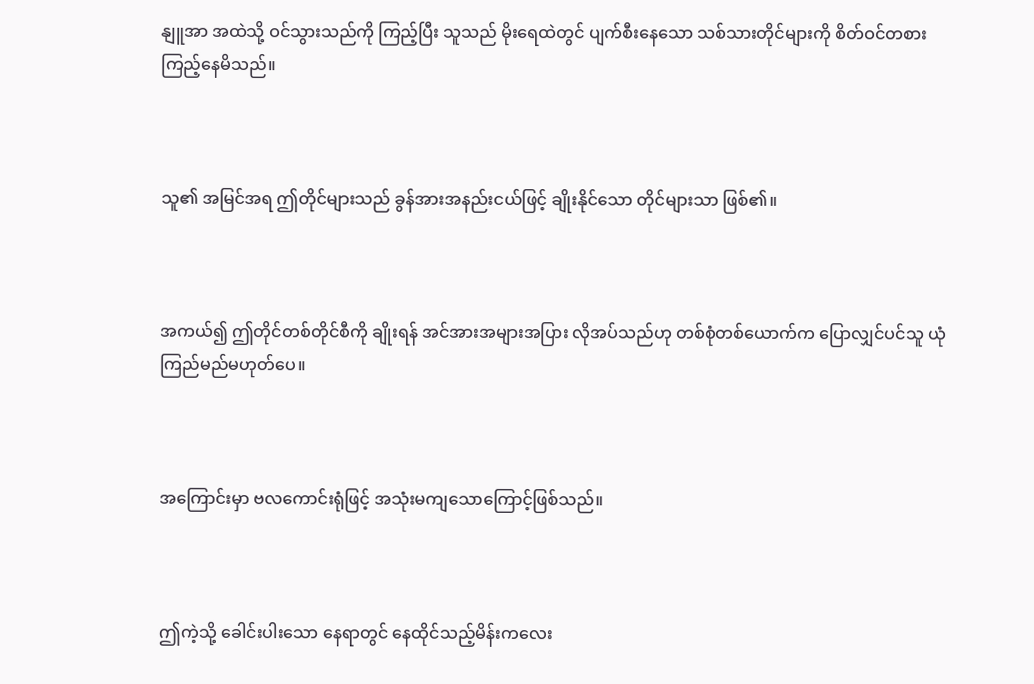နျူအာ အထဲသို့ ဝင်သွားသည်ကို ကြည့်ပြီး သူသည် မိုးရေထဲတွင် ပျက်စီးနေသော သစ်သားတိုင်များကို စိတ်ဝင်တစား ကြည့်နေမိသည်။



သူ၏ အမြင်အရ ဤတိုင်များသည် ခွန်အားအနည်းငယ်ဖြင့် ချိုးနိုင်သော တိုင်များသာ ဖြစ်၏။



အကယ်၍ ဤတိုင်တစ်တိုင်စီကို ချိုးရန် အင်အားအများအပြား လိုအပ်သည်ဟု တစ်စုံတစ်ယောက်က ပြောလျှင်ပင်သူ ယုံကြည်မည်မဟုတ်ပေ။



အကြောင်းမှာ ဗလကောင်းရုံဖြင့် အသုံးမကျသောကြောင့်ဖြစ်သည်။



ဤကဲ့သို့ ခေါင်းပါးသော နေရာတွင် နေထိုင်သည့်မိန်းကလေး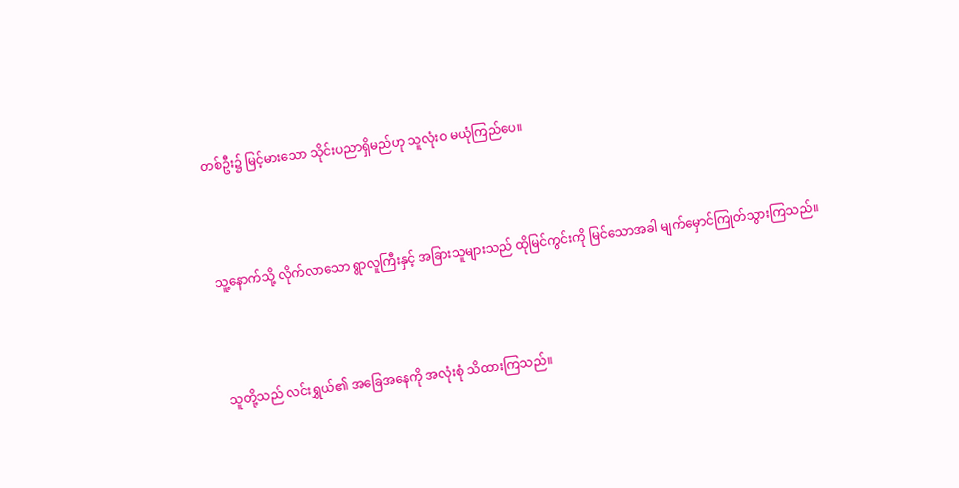တစ်ဦး၌ မြင့်မားသော သိုင်းပညာရှိမည်ဟု သူလုံးဝ မယုံကြည်ပေ။



သူ့နောက်သို့ လိုက်လာသော ရွာလူကြီးနှင့် အခြားသူများသည် ထိုမြင်ကွင်းကို မြင်သောအခါ မျက်မှောင်ကြုတ်သွားကြသည်။



သူတို့သည် လင်းရွှယ်၏ အခြေအနေကို အလုံးစုံ သိထားကြသည်။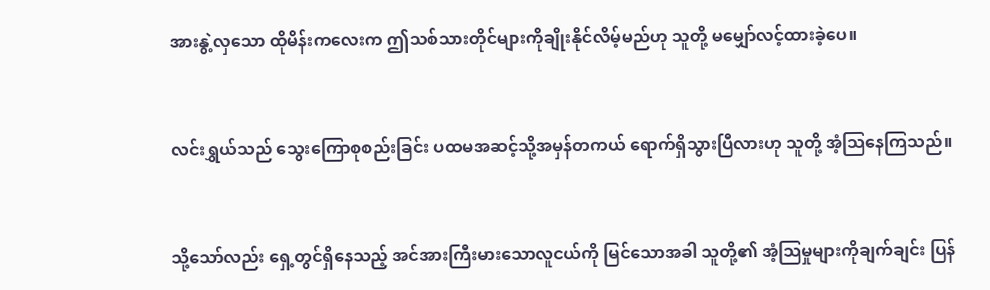အားနွဲ့လှသော ထိုမိန်းကလေးက ဤသစ်သားတိုင်များကိုချိုးနိုင်လိမ့်မည်ဟု သူတို့ မမျှော်လင့်ထားခဲ့ပေ။



လင်းရွှယ်သည် သွေးကြောစုစည်းခြင်း ပထမအဆင့်သို့အမှန်တကယ် ရောက်ရှိသွားပြီလားဟု သူတို့ အံ့သြနေကြသည်။



သို့သော်လည်း ရှေ့တွင်ရှိနေသည့် အင်အားကြီးမားသောလူငယ်ကို မြင်သောအခါ သူတို့၏ အံ့သြမှုများကိုချက်ချင်း ပြန်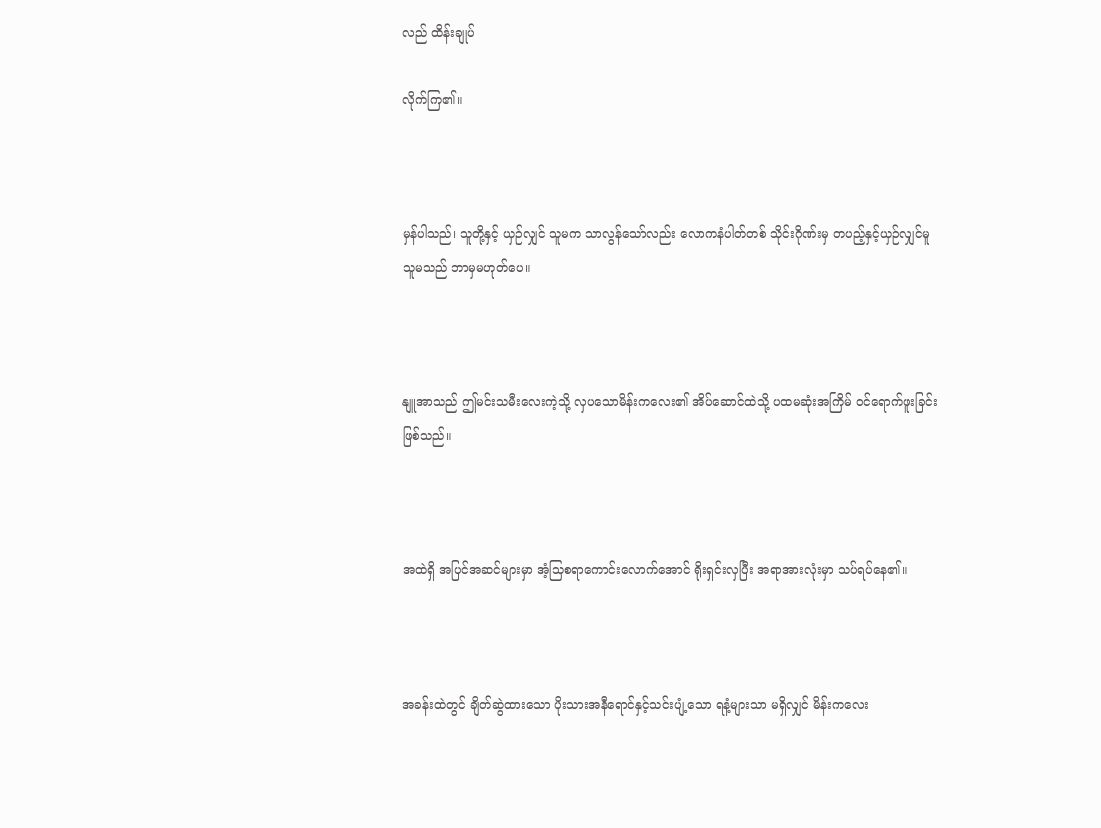လည် ထိန်းချုပ်

လိုက်ကြ၏။



မှန်ပါသည်၊ သူတို့နှင့် ယှဉ်လျှင် သူမက သာလွန်သော်လည်း လောကနံပါတ်တစ် သိုင်းဂိုဏ်းမှ တပည့်နှင့်ယှဉ်လျှင်မူ သူမသည် ဘာမှမဟုတ်ပေ။



နျူအာသည် ဤမင်းသမီးလေးကဲ့သို့ လှပသောမိန်းကလေး၏ အိပ်ဆောင်ထဲသို့ ပထမဆုံးအကြိမ် ဝင်ရောက်ဖူးခြင်းဖြစ်သည်။



အထဲရှိ အပြင်အဆင်များမှာ အံ့သြစရာကောင်းလောက်အောင် ရိုးရှင်းလှပြီး အရာအားလုံးမှာ သပ်ရပ်နေ၏။



အခန်းထဲတွင် ချိတ်ဆွဲထားသော ပိုးသားအနီရောင်နှင့်သင်းပျံ့သော ရနံ့များသာ မရှိလျှင် မိန်းကလေး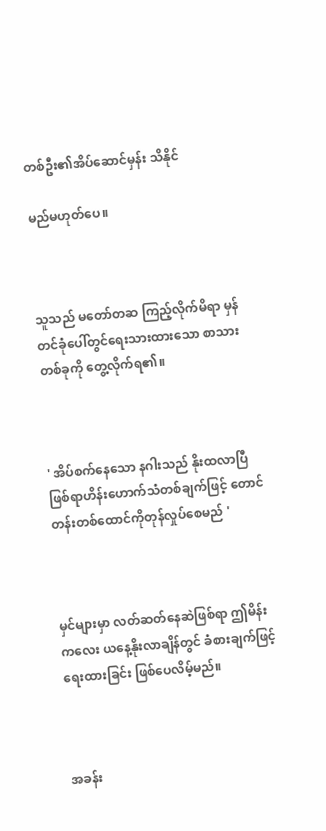တစ်ဦး၏အိပ်ဆောင်မှန်း သိနိုင်

မည်မဟုတ်ပေ။



သူသည် မတော်တဆ ကြည့်လိုက်မိရာ မှန်တင်ခုံပေါ်တွင်ရေးသားထားသော စာသားတစ်ခုကို တွေ့လိုက်ရ၏။



' အိပ်စက်နေသော နဂါးသည် နိုးထလာပြီဖြစ်ရာဟိန်းဟောက်သံတစ်ချက်ဖြင့် တောင်တန်းတစ်ထောင်ကိုတုန်လှုပ်စေမည် '



မှင်များမှာ လတ်ဆတ်နေဆဲဖြစ်ရာ ဤမိန်းကလေး ယနေ့နိုးလာချိန်တွင် ခံစားချက်ဖြင့် ရေးထားခြင်း ဖြစ်ပေလိမ့်မည်။



အခန်း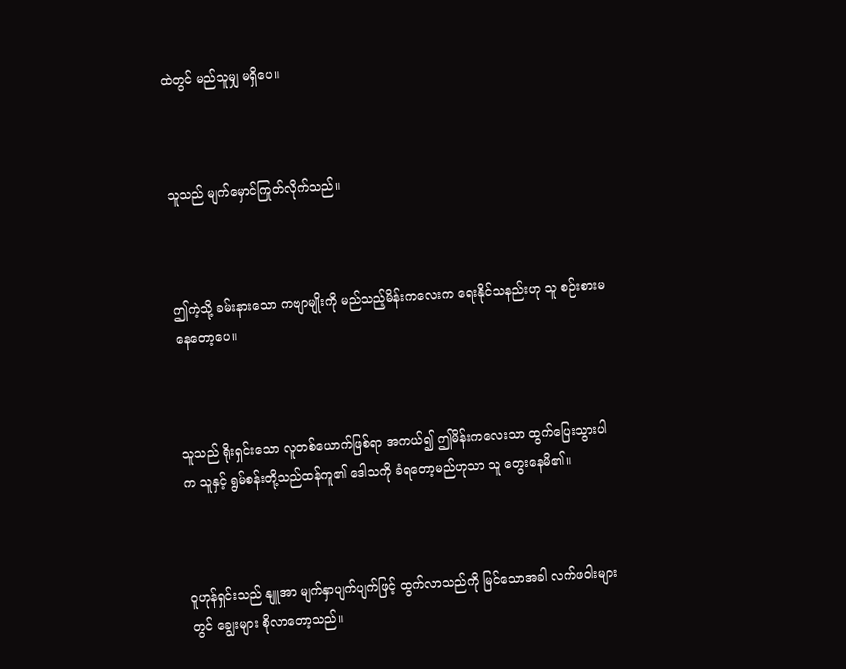ထဲတွင် မည်သူမျှ မရှိပေ။



သူသည် မျက်မှောင်ကြုတ်လိုက်သည်။



ဤကဲ့သို့ ခမ်းနားသော ကဗျာမျိုးကို မည်သည့်မိန်းကလေးက ရေးနိုင်သနည်းဟု သူ စဉ်းစားမနေတော့ပေ။



သူသည် ရိုးရှင်းသော လူတစ်ယောက်ဖြစ်ရာ အကယ်၍ ဤမိန်းကလေးသာ ထွက်ပြေးသွားပါက သူနှင့် ရွမ်စန်းတို့သည်ထန်ကူ၏ ဒေါသကို ခံရတော့မည်ဟုသာ သူ တွေးနေမိ၏။



ဝူဟုန်ရှင်းသည် နျူအာ မျက်နှာပျက်ပျက်ဖြင့် ထွက်လာသည်ကို မြင်သောအခါ လက်ဖဝါးများတွင် ချွေးများ စိုလာတော့သည်။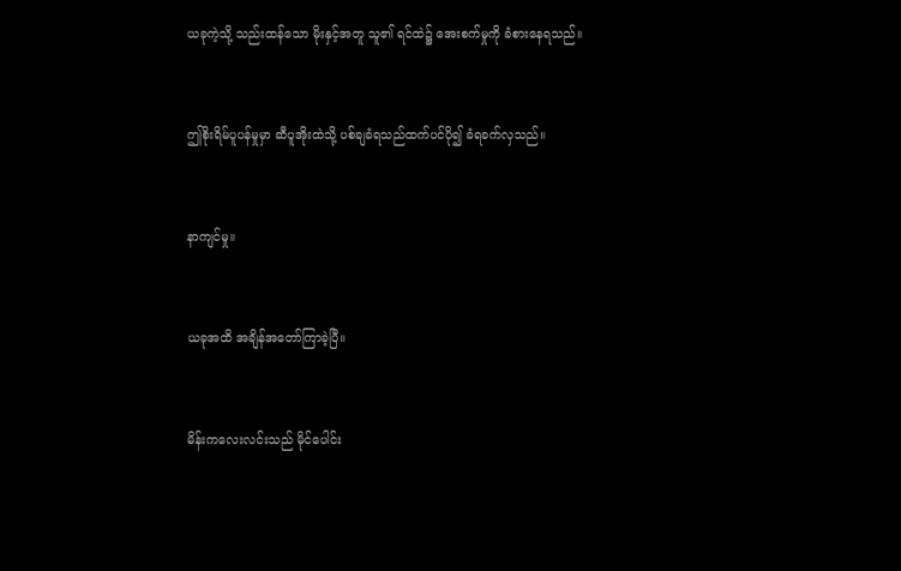ယခုကဲ့သို့ သည်းထန်သော မိုးနှင့်အတူ သူ၏ ရင်ထဲ၌ အေးစက်မှုကို ခံစားနေရသည်။



ဤစိုးရိမ်ပူပန်မှုမှာ ဆီပူအိုးထဲသို့ ပစ်ချခံရသည်ထက်ပင်ပို၍ ခံရခက်လှသည်။



နာကျင်မှု။



ယခုအထိ အချိန်အတော်ကြာခဲ့ပြီ။



မိန်းကလေးလင်းသည် မိုင်ပေါင်း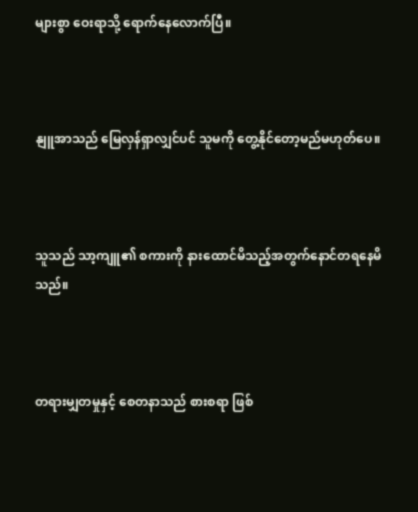များစွာ ဝေးရာသို့ ရောက်နေလောက်ပြီ။



နျူအာသည် မြေလှန်ရှာလျှင်ပင် သူမကို တွေ့နိုင်တော့မည်မဟုတ်ပေ။



သူသည် သာ့ကျူ၏ စကားကို နားထောင်မိသည့်အတွက်နောင်တရနေမိသည်။



တရားမျှတမှုနှင့် စေတနာသည် စားစရာ ဖြစ်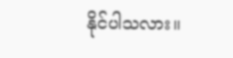နိုင်ပါသလား။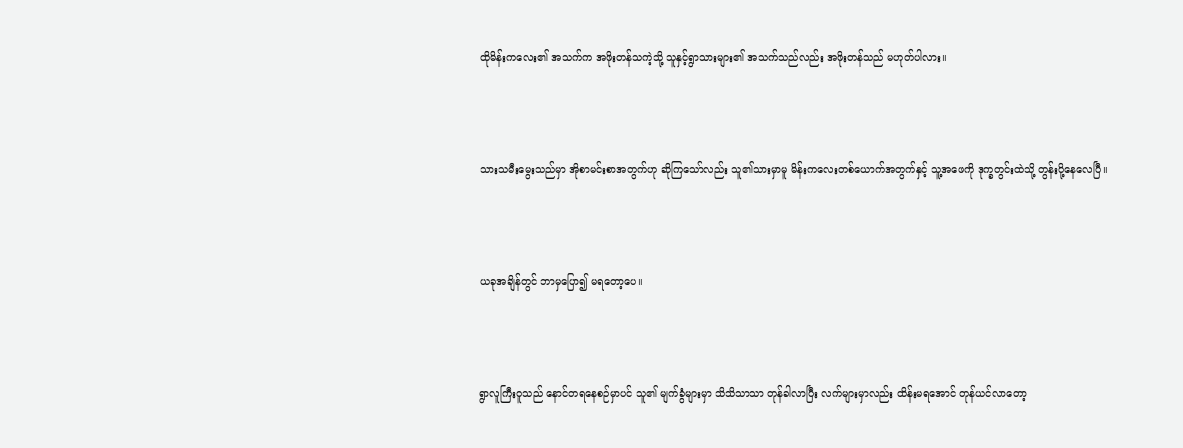ထိုမိန်းကလေး၏ အသက်က အဖိုးတန်သကဲ့သို့ သူနှင့်ရွာသားများ၏ အသက်သည်လည်း အဖိုးတန်သည် မဟုတ်ပါလား။



သားသမီးမွေးသည်မှာ အိုစာမင်းစာအတွက်ဟု ဆိုကြသော်လည်း သူ၏သားမှာမူ မိန်းကလေးတစ်ယောက်အတွက်နှင့် သူ့အဖေကို ဒုက္ခတွင်းထဲသို့ တွန်းပို့နေလေပြီ။



ယခုအချိန်တွင် ဘာမှပြော၍ မရတော့ပေ။



ရွာလူကြီးဝူသည် နောင်တရနေစဉ်မှာပင် သူ၏ မျက်ခွံများမှာ သိသိသာသာ တုန်ခါလာပြီး လက်များမှာလည်း ထိန်းမရအောင် တုန်ယင်လာတော့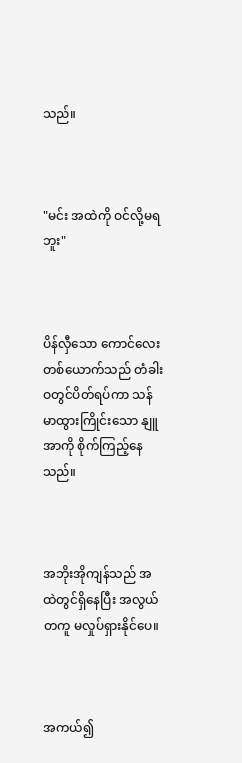သည်။



"မင်း အထဲကို ဝင်လို့မရဘူး"



ပိန်လှီသော ကောင်လေးတစ်ယောက်သည် တံခါးဝတွင်ပိတ်ရပ်ကာ သန်မာထွားကြိုင်းသော နျူအာကို စိုက်ကြည့်နေသည်။



အဘိုးအိုကျန်သည် အထဲတွင်ရှိနေပြီး အလွယ်တကူ မလှုပ်ရှားနိုင်ပေ။



အကယ်၍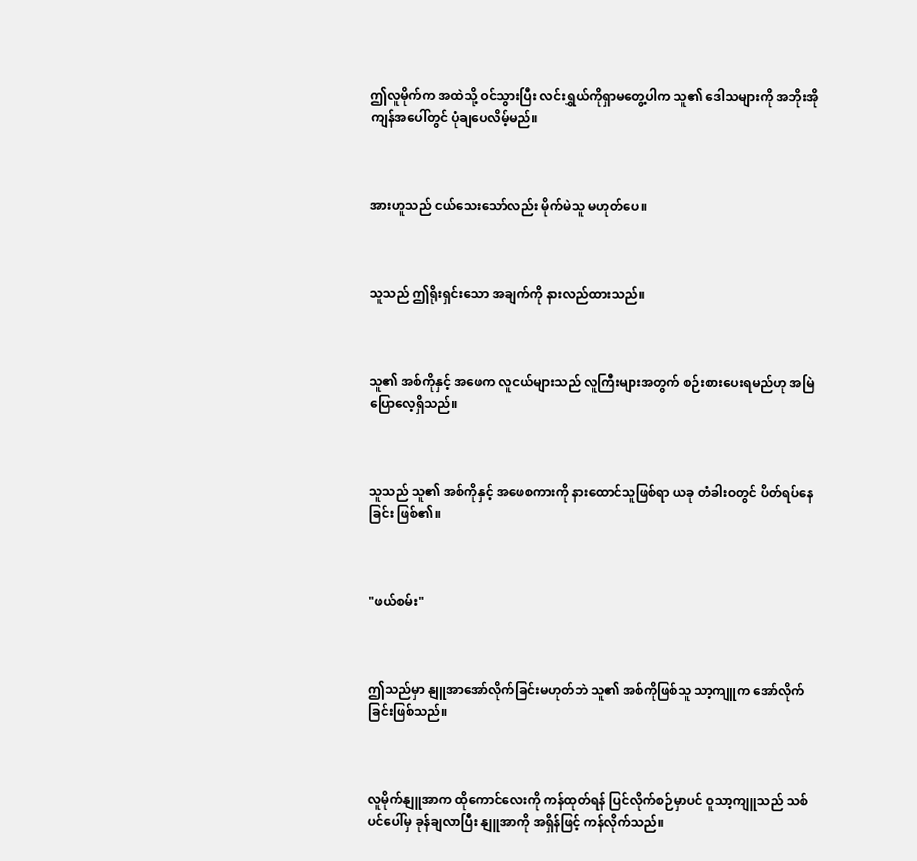ဤလူမိုက်က အထဲသို့ ဝင်သွားပြီး လင်းရွှယ်ကိုရှာမတွေ့ပါက သူ၏ ဒေါသများကို အဘိုးအိုကျန်အပေါ်တွင် ပုံချပေလိမ့်မည်။



အားဟူသည် ငယ်သေးသော်လည်း မိုက်မဲသူ မဟုတ်ပေ။



သူသည် ဤရိုးရှင်းသော အချက်ကို နားလည်ထားသည်။



သူ၏ အစ်ကိုနှင့် အဖေက လူငယ်များသည် လူကြီးများအတွက် စဉ်းစားပေးရမည်ဟု အမြဲပြောလေ့ရှိသည်။



သူသည် သူ၏ အစ်ကိုနှင့် အဖေစကားကို နားထောင်သူဖြစ်ရာ ယခု တံခါးဝတွင် ပိတ်ရပ်နေခြင်း ဖြစ်၏။



"ဖယ်စမ်း"



ဤသည်မှာ နျူအာအော်လိုက်ခြင်းမဟုတ်ဘဲ သူ၏ အစ်ကိုဖြစ်သူ သာ့ကျူက အော်လိုက်ခြင်းဖြစ်သည်။



လူမိုက်နျူအာက ထိုကောင်လေးကို ကန်ထုတ်ရန် ပြင်လိုက်စဉ်မှာပင် ဝူသာ့ကျူသည် သစ်ပင်ပေါ်မှ ခုန်ချလာပြီး နျူအာကို အရှိန်ဖြင့် ကန်လိုက်သည်။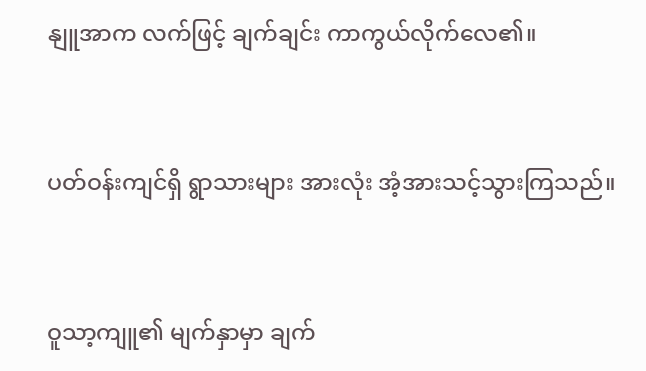နျူအာက လက်ဖြင့် ချက်ချင်း ကာကွယ်လိုက်လေ၏။



ပတ်ဝန်းကျင်ရှိ ရွာသားများ အားလုံး အံ့အားသင့်သွားကြသည်။



ဝူသာ့ကျူ၏ မျက်နှာမှာ ချက်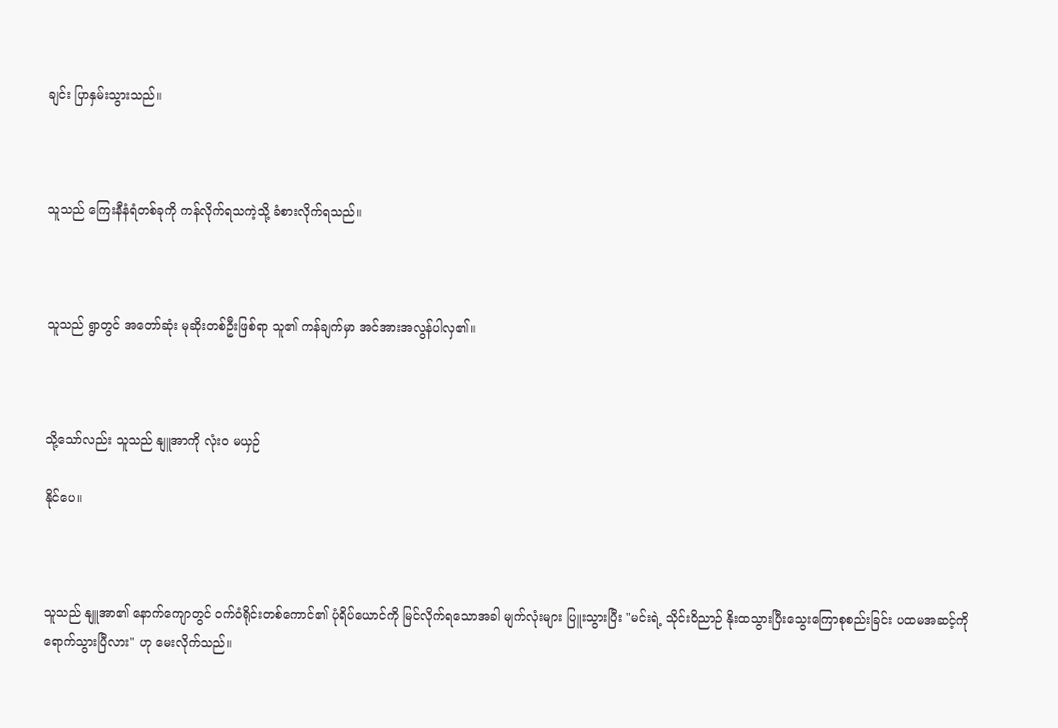ချင်း ပြာနှမ်းသွားသည်။



သူသည် ကြေးနီနံရံတစ်ခုကို ကန်လိုက်ရသကဲ့သို့ ခံစားလိုက်ရသည်။



သူသည် ရွာတွင် အတော်ဆုံး မုဆိုးတစ်ဦးဖြစ်ရာ သူ၏ ကန်ချက်မှာ အင်အားအလွန်ပါလှ၏။



သို့သော်လည်း သူသည် နျူအာကို လုံးဝ မယှဉ်

နိုင်ပေ။



သူသည် နျူအာ၏ နောက်ကျောတွင် ဝက်ဝံရိုင်းတစ်ကောင်၏ ပုံရိပ်ယောင်ကို မြင်လိုက်ရသောအခါ မျက်လုံးများ ပြူးသွားပြီး "မင်းရဲ့ သိုင်းဝိညာဉ် နိုးထသွားပြီးသွေးကြောစုစည်းခြင်း ပထမအဆင့်ကို ရောက်သွားပြီလား" ဟု မေးလိုက်သည်။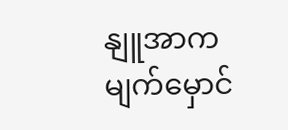နျူအာက မျက်မှောင်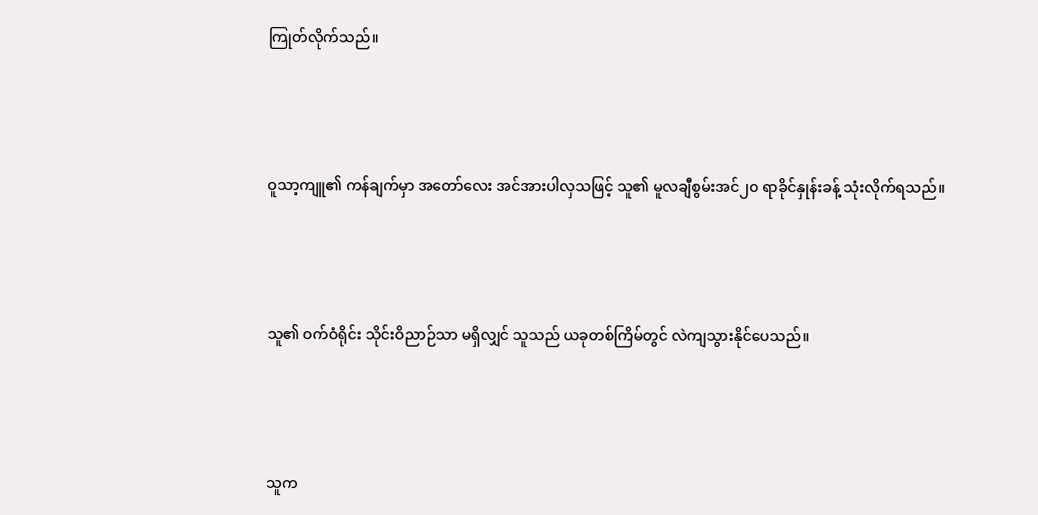ကြုတ်လိုက်သည်။



ဝူသာ့ကျူ၏ ကန်ချက်မှာ အတော်လေး အင်အားပါလှသဖြင့် သူ၏ မူလချီစွမ်းအင်၂၀ ရာခိုင်နှုန်းခန့် သုံးလိုက်ရသည်။



သူ၏ ဝက်ဝံရိုင်း သိုင်းဝိညာဉ်သာ မရှိလျှင် သူသည် ယခုတစ်ကြိမ်တွင် လဲကျသွားနိုင်ပေသည်။



သူက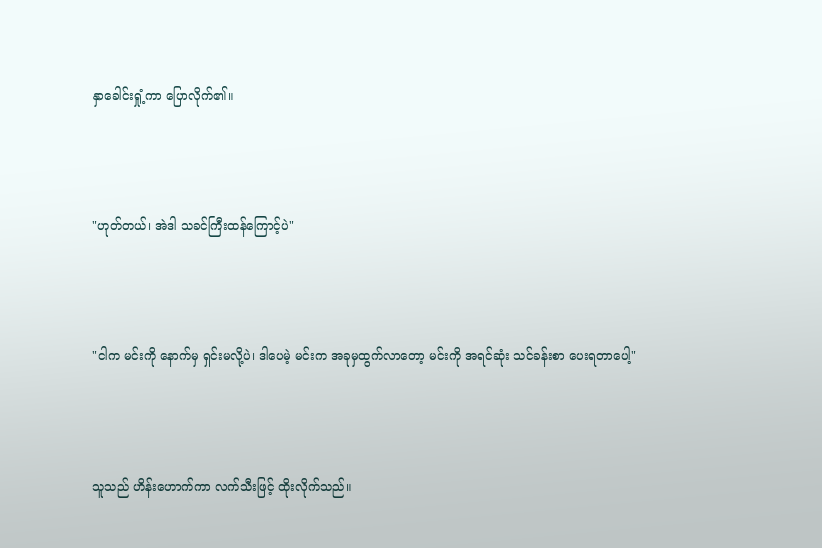နှာခေါင်းရှုံ့ကာ ပြောလိုက်၏။



"ဟုတ်တယ်၊ အဲဒါ သခင်ကြီးထန်ကြောင့်ပဲ"



"ငါက မင်းကို နောက်မှ ရှင်းမလို့ပဲ၊ ဒါပေမဲ့ မင်းက အခုမှထွက်လာတော့ မင်းကို အရင်ဆုံး သင်ခန်းစာ ပေးရတာပေါ့"



သူသည် ဟိန်းဟောက်ကာ လက်သီးဖြင့် ထိုးလိုက်သည်။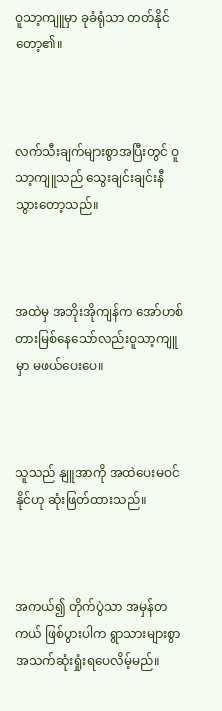ဝူသာ့ကျူမှာ ခုခံရုံသာ တတ်နိုင်တော့၏။



လက်သီးချက်များစွာအပြီးတွင် ဝူသာ့ကျူသည် သွေးချင်းချင်းနီသွားတော့သည်။



အထဲမှ အဘိုးအိုကျန်က အော်ဟစ်တားမြစ်နေသော်လည်းဝူသာ့ကျူမှာ မဖယ်ပေးပေ။



သူသည် နျူအာကို အထဲပေးမဝင်နိုင်ဟု ဆုံးဖြတ်ထားသည်။



အကယ်၍ တိုက်ပွဲသာ အမှန်တကယ် ဖြစ်ပွားပါက ရွာသားများစွာ အသက်ဆုံးရှုံးရပေလိမ့်မည်။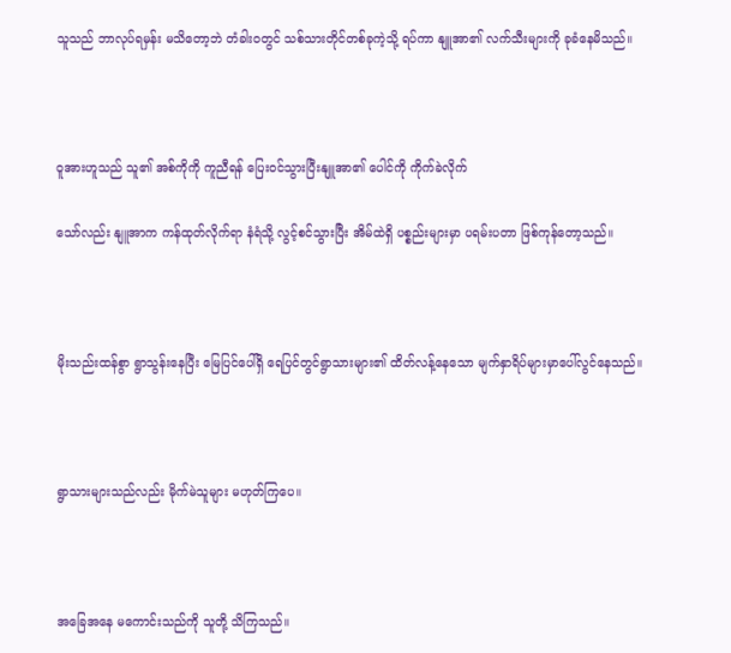သူသည် ဘာလုပ်ရမှန်း မသိတော့ဘဲ တံခါးဝတွင် သစ်သားတိုင်တစ်ခုကဲ့သို့ ရပ်ကာ နျူအာ၏ လက်သီးများကို ခုခံနေမိသည်။



ဝူအားဟူသည် သူ၏ အစ်ကိုကို ကူညီရန် ပြေးဝင်သွားပြီးနျူအာ၏ ပေါင်ကို ကိုက်ခဲလိုက်

သော်လည်း နျူအာက ကန်ထုတ်လိုက်ရာ နံရံသို့ လွင့်စင်သွားပြီး အိမ်ထဲရှိ ပစ္စည်းများမှာ ပရမ်းပတာ ဖြစ်ကုန်တော့သည်။



မိုးသည်းထန်စွာ ရွာသွန်းနေပြီး မြေပြင်ပေါ်ရှိ ရေပြင်တွင်ရွာသားများ၏ ထိတ်လန့်နေသော မျက်နှာရိပ်များမှာပေါ်လွင်နေသည်။



ရွာသားများသည်လည်း မိုက်မဲသူများ မဟုတ်ကြပေ။



အခြေအနေ မကောင်းသည်ကို သူတို့ သိကြသည်။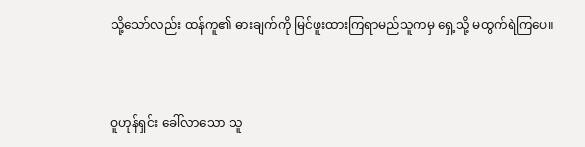သို့သော်လည်း ထန်ကူ၏ ဓားချက်ကို မြင်ဖူးထားကြရာမည်သူကမှ ရှေ့သို့ မထွက်ရဲကြပေ။



ဝူဟုန်ရှင်း ခေါ်လာသော သူ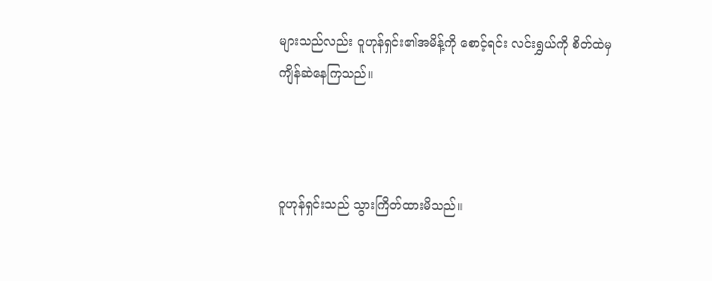များသည်လည်း ဝူဟုန်ရှင်း၏အမိန့်ကို စောင့်ရင်း လင်းရွှယ်ကို စိတ်ထဲမှ ကျိန်ဆဲနေကြသည်။



ဝူဟုန်ရှင်းသည် သွားကြိတ်ထားမိသည်။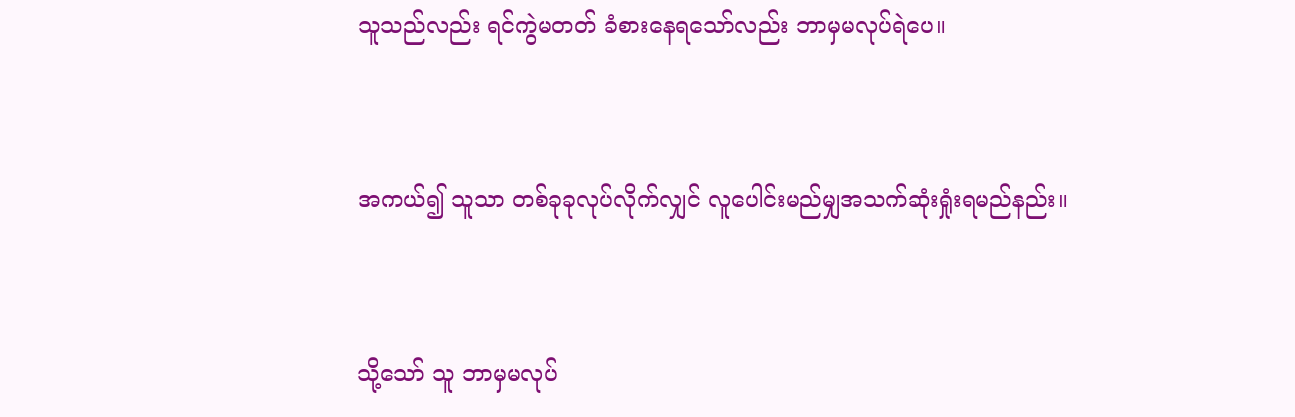သူသည်လည်း ရင်ကွဲမတတ် ခံစားနေရသော်လည်း ဘာမှမလုပ်ရဲပေ။



အကယ်၍ သူသာ တစ်ခုခုလုပ်လိုက်လျှင် လူပေါင်းမည်မျှအသက်ဆုံးရှုံးရမည်နည်း။



သို့သော် သူ ဘာမှမလုပ်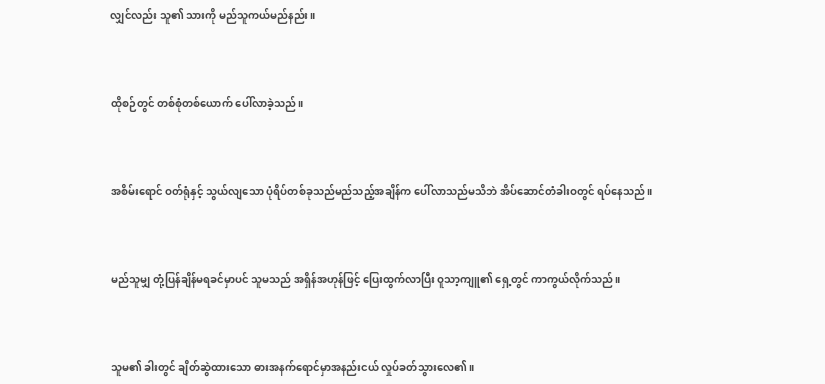လျှင်လည်း သူ၏ သားကို မည်သူကယ်မည်နည်း။



ထိုစဉ်တွင် တစ်စုံတစ်ယောက် ပေါ်လာခဲ့သည်။



အစိမ်းရောင် ဝတ်ရုံနှင့် သွယ်လျသော ပုံရိပ်တစ်ခုသည်မည်သည့်အချိန်က ပေါ်လာသည်မသိဘဲ အိပ်ဆောင်တံခါးဝတွင် ရပ်နေသည်။



မည်သူမျှ တုံ့ပြန်ချိန်မရခင်မှာပင် သူမသည် အရှိန်အဟုန်ဖြင့် ပြေးထွက်လာပြီး ဝူသာ့ကျူ၏ ရှေ့တွင် ကာကွယ်လိုက်သည်။



သူမ၏ ခါးတွင် ချိတ်ဆွဲထားသော ဓားအနက်ရောင်မှာအနည်းငယ် လှုပ်ခတ်သွားလေ၏။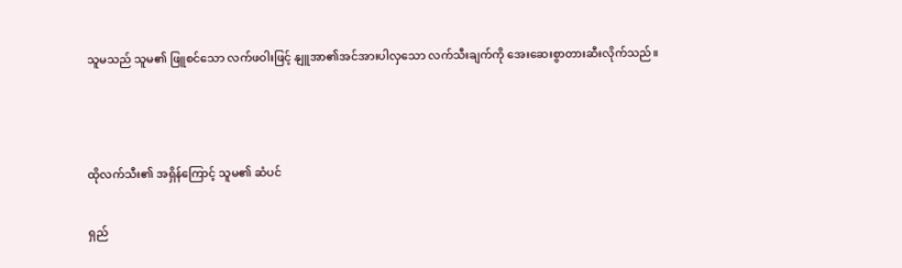သူမသည် သူမ၏ ဖြူစင်သော လက်ဖဝါးဖြင့် နျူအာ၏အင်အားပါလှသော လက်သီးချက်ကို အေးဆေးစွာတားဆီးလိုက်သည်။



ထိုလက်သီး၏ အရှိန်ကြောင့် သူမ၏ ဆံပင်

ရှည်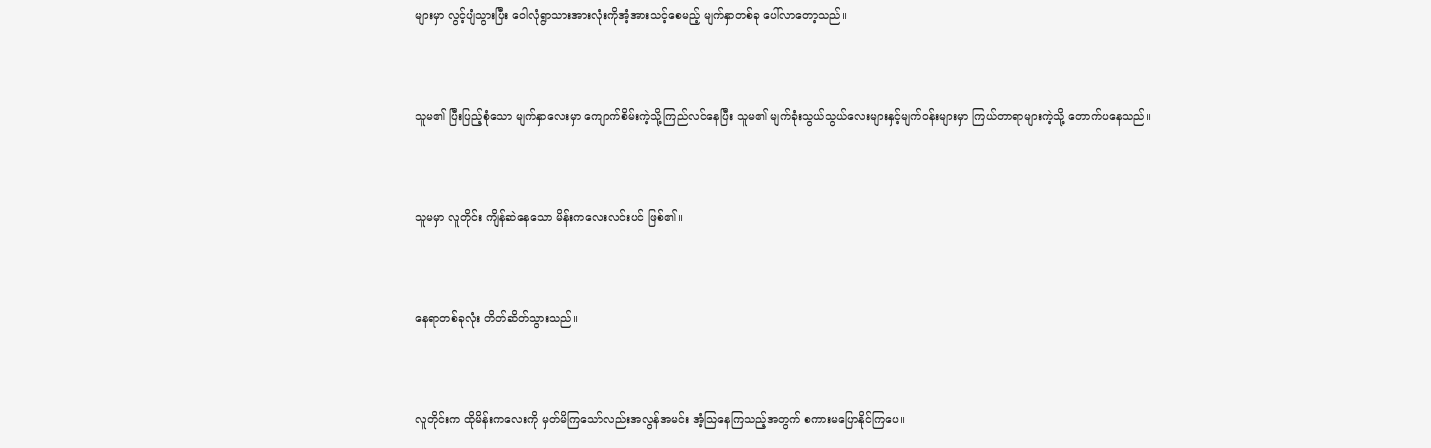များမှာ လွင့်ပျံသွားပြီး ဝေါလုံရွာသားအားလုံးကိုအံ့အားသင့်စေမည့် မျက်နှာတစ်ခု ပေါ်လာတော့သည်။



သူမ၏ ပြီးပြည့်စုံသော မျက်နှာလေးမှာ ကျောက်စိမ်းကဲ့သို့ကြည်လင်နေပြီး သူမ၏ မျက်ခုံးသွယ်သွယ်လေးများနှင့်မျက်ဝန်းများမှာ ကြယ်တာရာများကဲ့သို့ တောက်ပနေသည်။



သူမမှာ လူတိုင်း ကျိန်ဆဲနေသော မိန်းကလေးလင်းပင် ဖြစ်၏။



နေရာတစ်ခုလုံး တိတ်ဆိတ်သွားသည်။



လူတိုင်းက ထိုမိန်းကလေးကို မှတ်မိကြသော်လည်းအလွန်အမင်း အံ့သြနေကြသည့်အတွက် စကားမပြောနိုင်ကြပေ။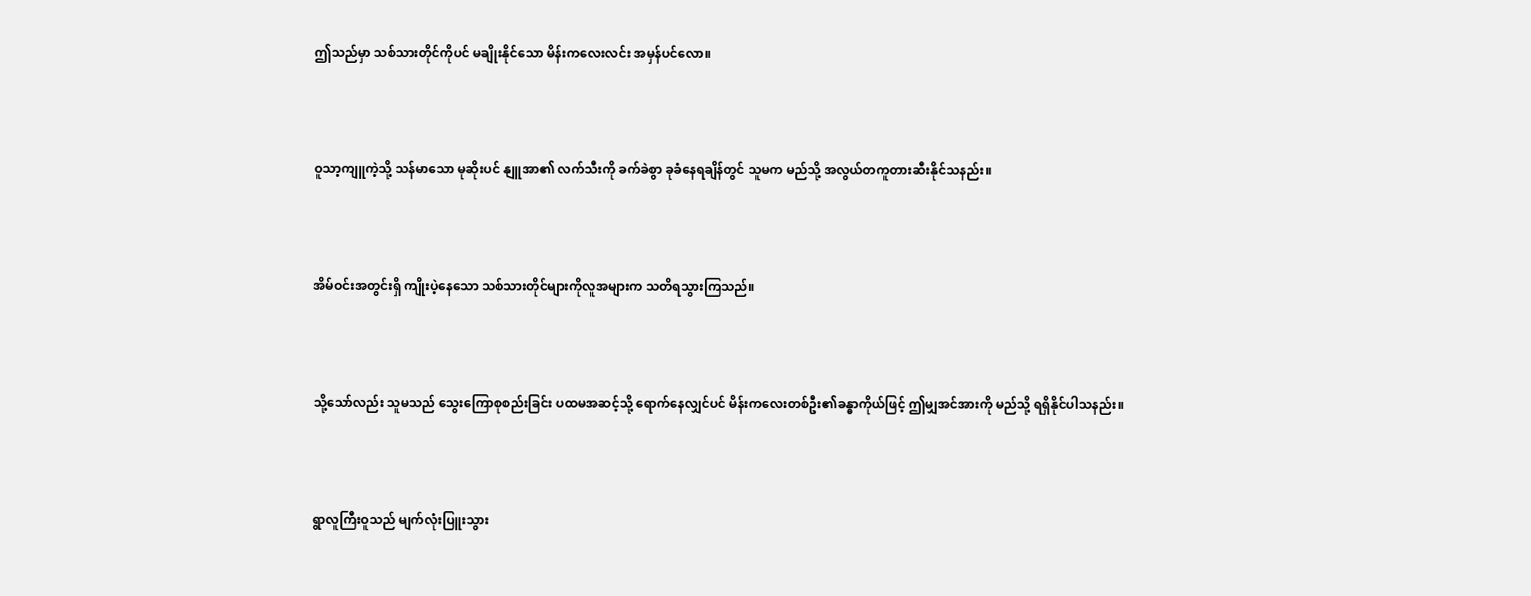ဤသည်မှာ သစ်သားတိုင်ကိုပင် မချိုးနိုင်သော မိန်းကလေးလင်း အမှန်ပင်လော။



ဝူသာ့ကျူကဲ့သို့ သန်မာသော မုဆိုးပင် နျူအာ၏ လက်သီးကို ခက်ခဲစွာ ခုခံနေရချိန်တွင် သူမက မည်သို့ အလွယ်တကူတားဆီးနိုင်သနည်း။



အိမ်ဝင်းအတွင်းရှိ ကျိုးပဲ့နေသော သစ်သားတိုင်များကိုလူအများက သတိရသွားကြသည်။



သို့သော်လည်း သူမသည် သွေးကြောစုစည်းခြင်း ပထမအဆင့်သို့ ရောက်နေလျှင်ပင် မိန်းကလေးတစ်ဦး၏ခန္ဓာကိုယ်ဖြင့် ဤမျှအင်အားကို မည်သို့ ရရှိနိုင်ပါသနည်း။



ရွာလူကြီးဝူသည် မျက်လုံးပြူးသွား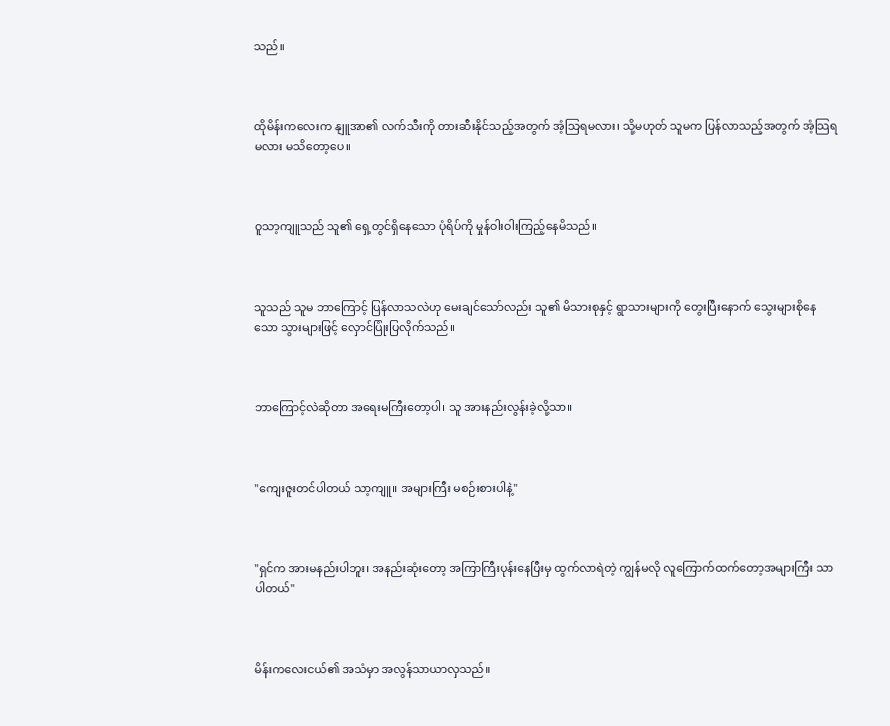သည်။



ထိုမိန်းကလေးက နျူအာ၏ လက်သီးကို တားဆီးနိုင်သည့်အတွက် အံ့သြရမလား၊ သို့မဟုတ် သူမက ပြန်လာသည့်အတွက် အံ့သြရမလား မသိတော့ပေ။



ဝူသာ့ကျူသည် သူ၏ ရှေ့တွင်ရှိနေသော ပုံရိပ်ကို မှုန်ဝါးဝါးကြည့်နေမိသည်။



သူသည် သူမ ဘာကြောင့် ပြန်လာသလဲဟု မေးချင်သော်လည်း သူ၏ မိသားစုနှင့် ရွာသားများကို တွေးပြီးနောက် သွေးများစိုနေသော သွားများဖြင့် လှောင်ပြုံးပြလိုက်သည်။



ဘာကြောင့်လဲဆိုတာ အရေးမကြီးတော့ပါ၊ သူ အားနည်းလွန်းခဲ့လို့သာ။



"ကျေးဇူးတင်ပါတယ် သာ့ကျူ။ အများကြီး မစဉ်းစားပါနဲ့"



"ရှင်က အားမနည်းပါဘူး၊ အနည်းဆုံးတော့ အကြာကြီးပုန်းနေပြီးမှ ထွက်လာရဲတဲ့ ကျွန်မလို လူကြောက်ထက်တော့အများကြီး သာပါတယ်"



မိန်းကလေးငယ်၏ အသံမှာ အလွန်သာယာလှသည်။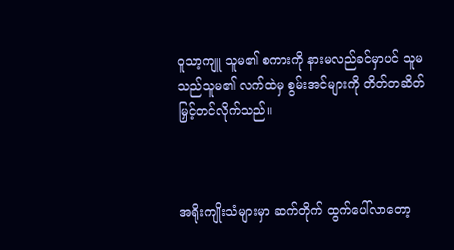ဝူသာ့ကျူ သူမ၏ စကားကို နားမလည်ခင်မှာပင် သူမသည်သူမ၏ လက်ထဲမှ စွမ်းအင်များကို တိတ်တဆိတ် မြှင့်တင်လိုက်သည်။



အရိုးကျိုးသံများမှာ ဆက်တိုက် ထွက်ပေါ်လာတော့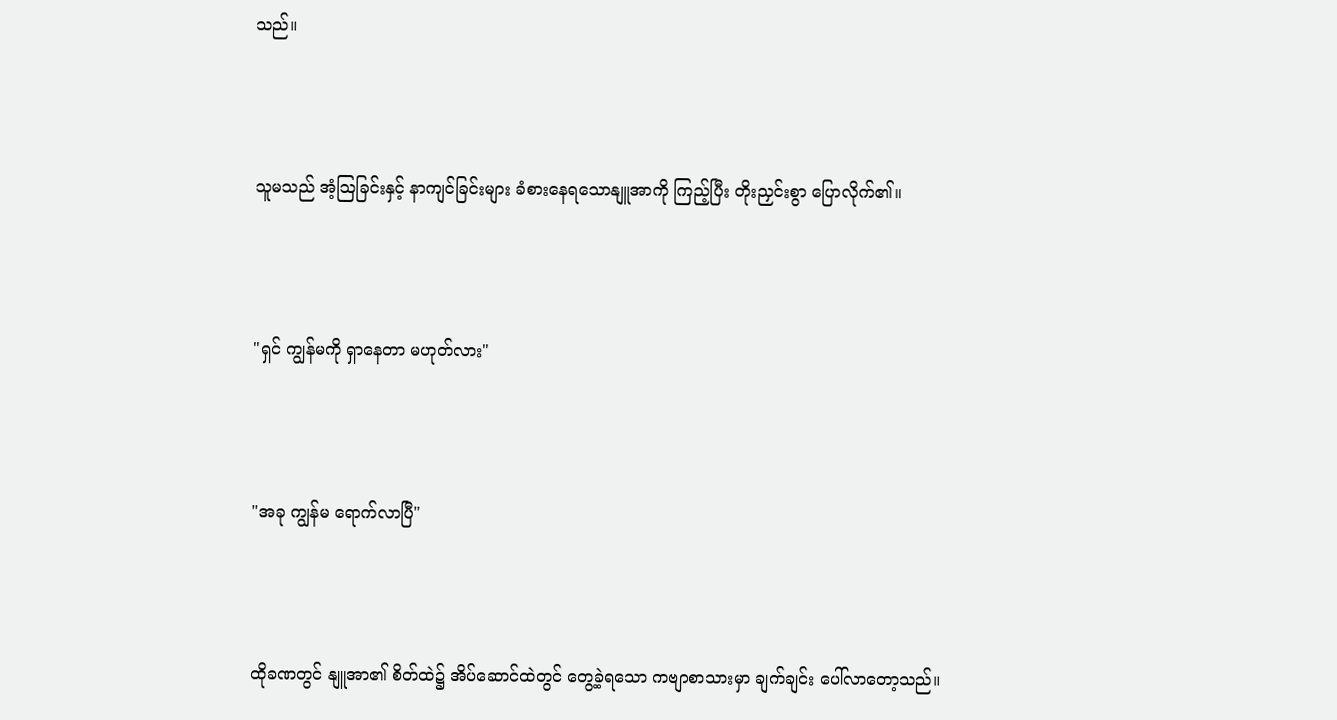သည်။



သူမသည် အံ့သြခြင်းနှင့် နာကျင်ခြင်းများ ခံစားနေရသောနျူအာကို ကြည့်ပြီး တိုးညှင်းစွာ ပြောလိုက်၏။



"ရှင် ကျွန်မကို ရှာနေတာ မဟုတ်လား"



"အခု ကျွန်မ ရောက်လာပြီ"



ထိုခဏတွင် နျူအာ၏ စိတ်ထဲ၌ အိပ်ဆောင်ထဲတွင် တွေ့ခဲ့ရသော ကဗျာစာသားမှာ ချက်ချင်း ပေါ်လာတော့သည်။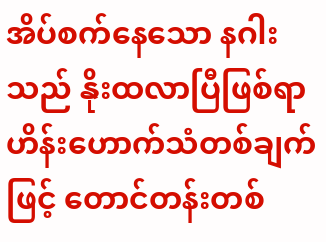အိပ်စက်နေသော နဂါးသည် နိုးထလာပြီဖြစ်ရာဟိန်းဟောက်သံတစ်ချက်ဖြင့် တောင်တန်းတစ်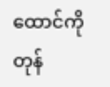ထောင်ကိုတုန်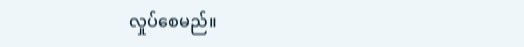လှုပ်စေမည်။